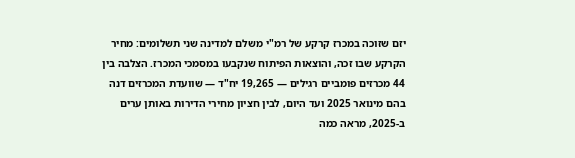יזם שזוכה במכרז קרקע של רמ"י משלם למדינה שני תשלומים: מחיר הקרקע שבו זכה, והוצאות הפיתוח שנקבעו במסמכי המכרז. הצלבה בין 44 מכרזים פומביים רגילים — 19,265 יח"ד — שוועדת המכרזים דנה בהם מינואר 2025 ועד היום, לבין חציון מחירי הדירות באותן ערים ב-2025, מראה כמה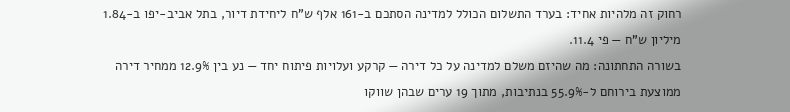רחוק זה מלהיות אחיד: בערד התשלום הכולל למדינה הסתכם ב-161 אלף ש"ח ליחידת דיור, בתל אביב-יפו ב-1.84 מיליון ש"ח — פי 11.4.
בשורה התחתונה: מה שהיזם משלם למדינה על כל דירה — קרקע ועלויות פיתוח יחד — נע בין 12.9% ממחיר דירה ממוצעת בירוחם ל-55.9% בנתיבות, מתוך 19 ערים שבהן שווקו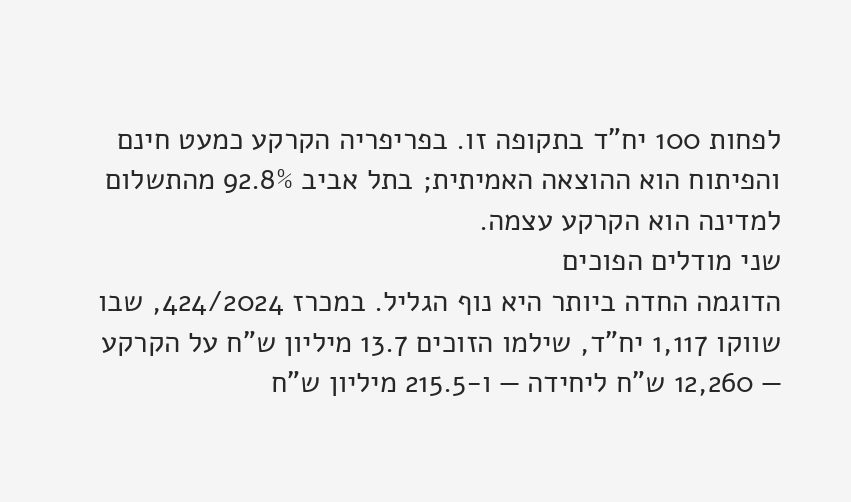לפחות 100 יח"ד בתקופה זו. בפריפריה הקרקע כמעט חינם והפיתוח הוא ההוצאה האמיתית; בתל אביב 92.8% מהתשלום למדינה הוא הקרקע עצמה.
שני מודלים הפוכים
הדוגמה החדה ביותר היא נוף הגליל. במכרז 424/2024, שבו שווקו 1,117 יח"ד, שילמו הזוכים 13.7 מיליון ש"ח על הקרקע — 12,260 ש"ח ליחידה — ו-215.5 מיליון ש"ח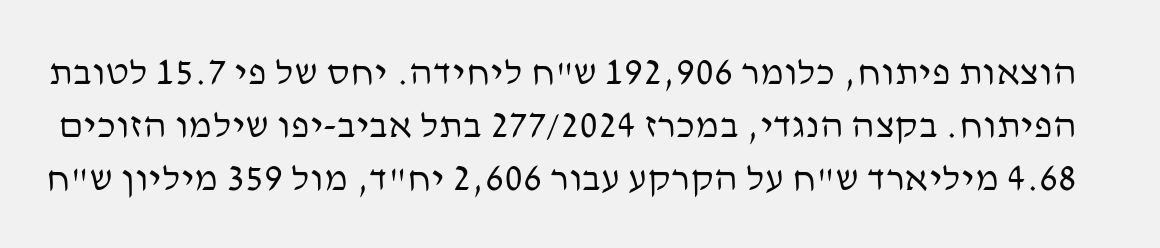הוצאות פיתוח, כלומר 192,906 ש"ח ליחידה. יחס של פי 15.7 לטובת הפיתוח. בקצה הנגדי, במכרז 277/2024 בתל אביב-יפו שילמו הזוכים 4.68 מיליארד ש"ח על הקרקע עבור 2,606 יח"ד, מול 359 מיליון ש"ח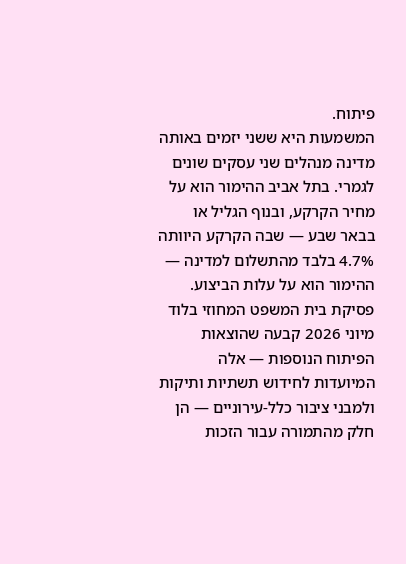פיתוח.
המשמעות היא ששני יזמים באותה מדינה מנהלים שני עסקים שונים לגמרי. בתל אביב ההימור הוא על מחיר הקרקע, ובנוף הגליל או בבאר שבע — שבה הקרקע היוותה 4.7% בלבד מהתשלום למדינה — ההימור הוא על עלות הביצוע. פסיקת בית המשפט המחוזי בלוד מיוני 2026 קבעה שהוצאות הפיתוח הנוספות — אלה המיועדות לחידוש תשתיות ותיקות ולמבני ציבור כלל-עירוניים — הן חלק מהתמורה עבור הזכות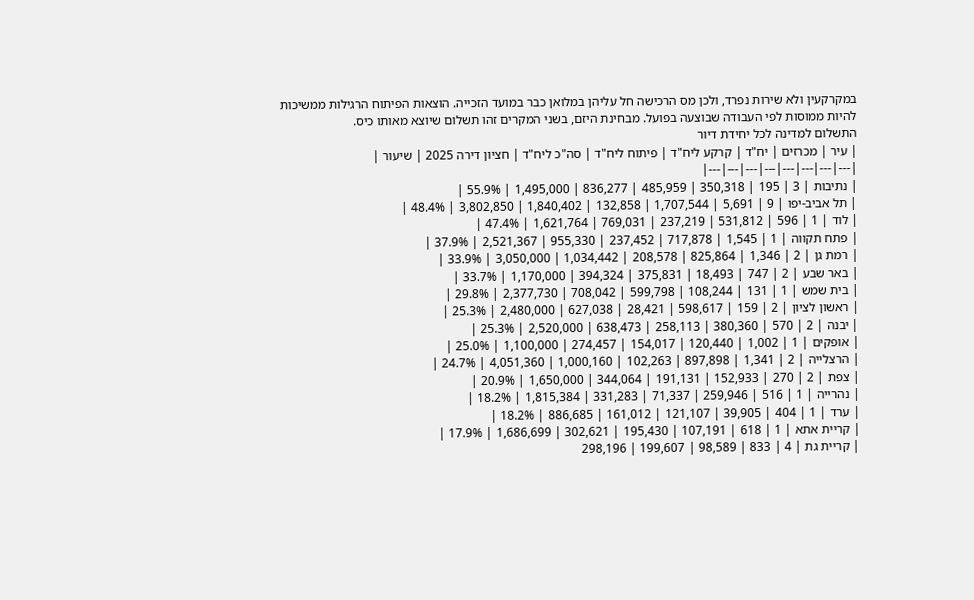במקרקעין ולא שירות נפרד, ולכן מס הרכישה חל עליהן במלואן כבר במועד הזכייה. הוצאות הפיתוח הרגילות ממשיכות להיות ממוסות לפי העבודה שבוצעה בפועל. מבחינת היזם, בשני המקרים זהו תשלום שיוצא מאותו כיס.
התשלום למדינה לכל יחידת דיור
| עיר | מכרזים | יח"ד | קרקע ליח"ד | פיתוח ליח"ד | סה"כ ליח"ד | חציון דירה 2025 | שיעור |
|---|---|---|---|---|---|---|---|
| נתיבות | 3 | 195 | 350,318 | 485,959 | 836,277 | 1,495,000 | 55.9% |
| תל אביב-יפו | 9 | 5,691 | 1,707,544 | 132,858 | 1,840,402 | 3,802,850 | 48.4% |
| לוד | 1 | 596 | 531,812 | 237,219 | 769,031 | 1,621,764 | 47.4% |
| פתח תקווה | 1 | 1,545 | 717,878 | 237,452 | 955,330 | 2,521,367 | 37.9% |
| רמת גן | 2 | 1,346 | 825,864 | 208,578 | 1,034,442 | 3,050,000 | 33.9% |
| באר שבע | 2 | 747 | 18,493 | 375,831 | 394,324 | 1,170,000 | 33.7% |
| בית שמש | 1 | 131 | 108,244 | 599,798 | 708,042 | 2,377,730 | 29.8% |
| ראשון לציון | 2 | 159 | 598,617 | 28,421 | 627,038 | 2,480,000 | 25.3% |
| יבנה | 2 | 570 | 380,360 | 258,113 | 638,473 | 2,520,000 | 25.3% |
| אופקים | 1 | 1,002 | 120,440 | 154,017 | 274,457 | 1,100,000 | 25.0% |
| הרצלייה | 2 | 1,341 | 897,898 | 102,263 | 1,000,160 | 4,051,360 | 24.7% |
| צפת | 2 | 270 | 152,933 | 191,131 | 344,064 | 1,650,000 | 20.9% |
| נהרייה | 1 | 516 | 259,946 | 71,337 | 331,283 | 1,815,384 | 18.2% |
| ערד | 1 | 404 | 39,905 | 121,107 | 161,012 | 886,685 | 18.2% |
| קריית אתא | 1 | 618 | 107,191 | 195,430 | 302,621 | 1,686,699 | 17.9% |
| קריית גת | 4 | 833 | 98,589 | 199,607 | 298,196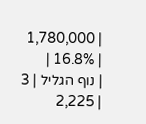| 1,780,000 | 16.8% |
| נוף הגליל | 3 | 2,225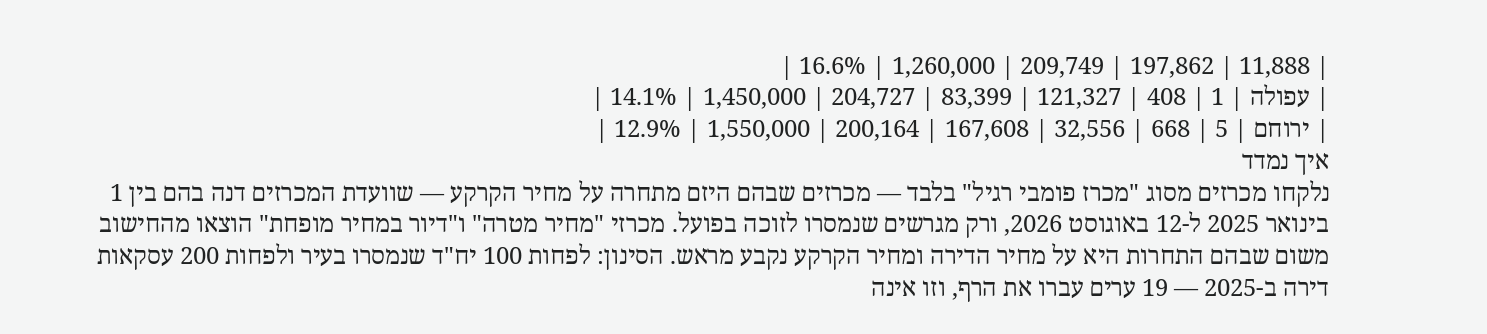| 11,888 | 197,862 | 209,749 | 1,260,000 | 16.6% |
| עפולה | 1 | 408 | 121,327 | 83,399 | 204,727 | 1,450,000 | 14.1% |
| ירוחם | 5 | 668 | 32,556 | 167,608 | 200,164 | 1,550,000 | 12.9% |
איך נמדד
נלקחו מכרזים מסוג "מכרז פומבי רגיל" בלבד — מכרזים שבהם היזם מתחרה על מחיר הקרקע — שוועדת המכרזים דנה בהם בין 1 בינואר 2025 ל-12 באוגוסט 2026, ורק מגרשים שנמסרו לזוכה בפועל. מכרזי "מחיר מטרה" ו"דיור במחיר מופחת" הוצאו מהחישוב משום שבהם התחרות היא על מחיר הדירה ומחיר הקרקע נקבע מראש. הסינון: לפחות 100 יח"ד שנמסרו בעיר ולפחות 200 עסקאות דירה ב-2025 — 19 ערים עברו את הרף, וזו אינה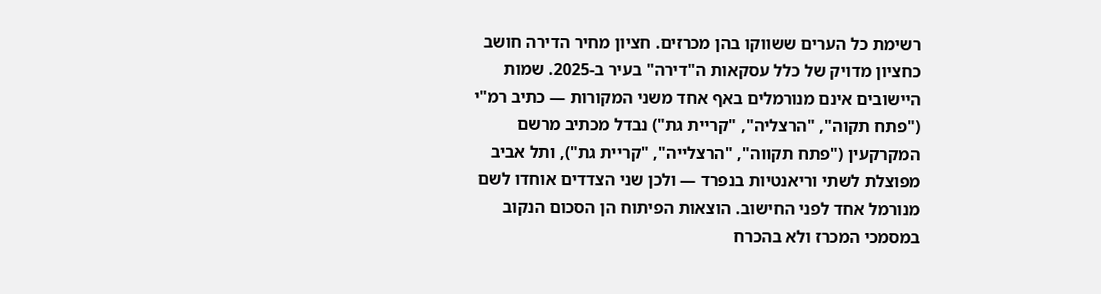רשימת כל הערים ששווקו בהן מכרזים. חציון מחיר הדירה חושב כחציון מדויק של כלל עסקאות ה"דירה" בעיר ב-2025. שמות היישובים אינם מנורמלים באף אחד משני המקורות — כתיב רמ"י ("פתח תקוה", "הרצליה", "קריית גת") נבדל מכתיב מרשם המקרקעין ("פתח תקווה", "הרצלייה", "קריית גת"), ותל אביב מפוצלת לשתי וריאנטיות בנפרד — ולכן שני הצדדים אוחדו לשם מנורמל אחד לפני החישוב. הוצאות הפיתוח הן הסכום הנקוב במסמכי המכרז ולא בהכרח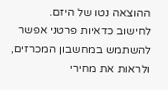ההוצאה נטו של היזם.
לחישוב כדאיות פרטני אפשר להשתמש במחשבון המכרזים, ולראות את מחירי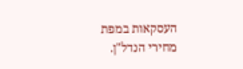העסקאות במפת מחירי הנדל"ן.